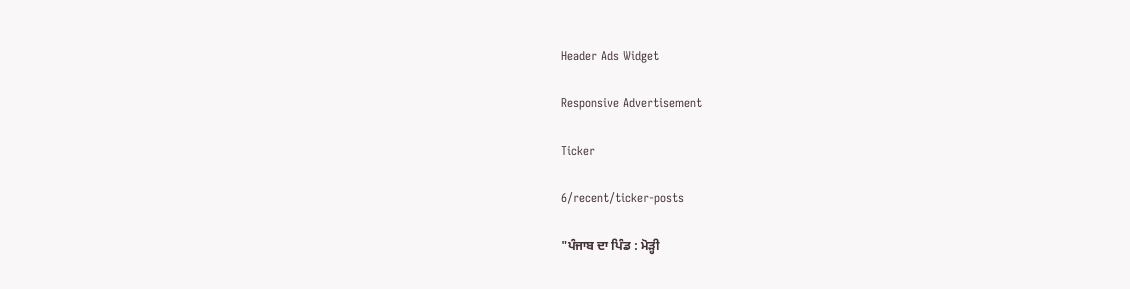Header Ads Widget

Responsive Advertisement

Ticker

6/recent/ticker-posts

"ਪੰਜਾਬ ਦਾ ਪਿੰਡ : ਮੋੜ੍ਹੀ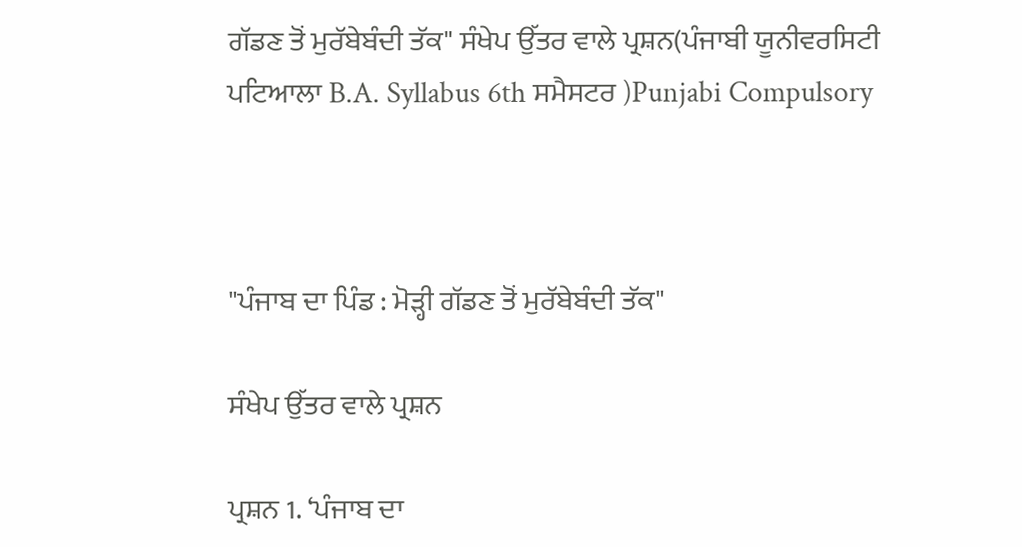ਗੱਡਣ ਤੋਂ ਮੁਰੱਬੇਬੰਦੀ ਤੱਕ" ਸੰਖੇਪ ਉੱਤਰ ਵਾਲੇ ਪ੍ਰਸ਼ਨ(ਪੰਜਾਬੀ ਯੂਨੀਵਰਸਿਟੀ ਪਟਿਆਲਾ B.A. Syllabus 6th ਸਮੈਸਟਰ )Punjabi Compulsory



"ਪੰਜਾਬ ਦਾ ਪਿੰਡ : ਮੋੜ੍ਹੀ ਗੱਡਣ ਤੋਂ ਮੁਰੱਬੇਬੰਦੀ ਤੱਕ"

ਸੰਖੇਪ ਉੱਤਰ ਵਾਲੇ ਪ੍ਰਸ਼ਨ

ਪ੍ਰਸ਼ਨ 1. ‘ਪੰਜਾਬ ਦਾ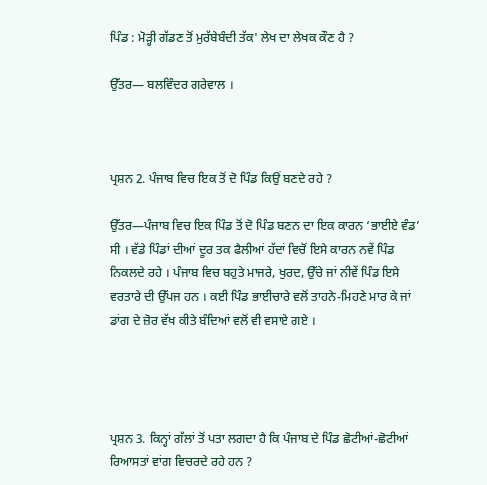ਪਿੰਡ : ਮੋੜ੍ਹੀ ਗੱਡਣ ਤੋਂ ਮੁਰੱਬੇਬੰਦੀ ਤੱਕ' ਲੇਖ ਦਾ ਲੇਖਕ ਕੌਣ ਹੈ ?

ਉੱਤਰ— ਬਲਵਿੰਦਰ ਗਰੇਵਾਲ ।



ਪ੍ਰਸ਼ਨ 2. ਪੰਜਾਬ ਵਿਚ ਇਕ ਤੋਂ ਦੋ ਪਿੰਡ ਕਿਉਂ ਬਣਦੇ ਰਹੇ ?

ਉੱਤਰ—ਪੰਜਾਬ ਵਿਚ ਇਕ ਪਿੰਡ ਤੋਂ ਦੋ ਪਿੰਡ ਬਣਨ ਦਾ ਇਕ ਕਾਰਨ ‘ਭਾਈਏ ਵੰਡ’ ਸੀ । ਵੱਡੇ ਪਿੰਡਾਂ ਦੀਆਂ ਦੂਰ ਤਕ ਫੈਲੀਆਂ ਹੱਦਾਂ ਵਿਚੋਂ ਇਸੇ ਕਾਰਨ ਨਵੇਂ ਪਿੰਡ ਨਿਕਲਦੇ ਰਹੇ । ਪੰਜਾਬ ਵਿਚ ਬਹੁਤੇ ਮਾਜਰੇ, ਖੁਰਦ, ਉੱਚੇ ਜਾਂ ਨੀਵੇਂ ਪਿੰਡ ਇਸੇ ਵਰਤਾਰੇ ਦੀ ਉੱਪਜ ਹਨ । ਕਈ ਪਿੰਡ ਭਾਈਚਾਰੇ ਵਲੋਂ ਤਾਹਨੇ-ਮਿਹਣੇ ਮਾਰ ਕੇ ਜਾਂ ਡਾਂਗ ਦੇ ਜ਼ੋਰ ਵੱਖ ਕੀਤੇ ਬੰਦਿਆਂ ਵਲੋਂ ਵੀ ਵਸਾਏ ਗਏ ।




ਪ੍ਰਸ਼ਨ 3. ਕਿਨ੍ਹਾਂ ਗੱਲਾਂ ਤੋਂ ਪਤਾ ਲਗਦਾ ਹੈ ਕਿ ਪੰਜਾਬ ਦੇ ਪਿੰਡ ਛੋਟੀਆਂ-ਛੋਟੀਆਂ ਰਿਆਸਤਾਂ ਵਾਂਗ ਵਿਚਰਦੇ ਰਹੇ ਹਨ ?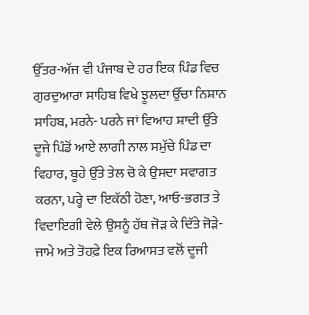ਉੱਤਰ-ਅੱਜ ਵੀ ਪੰਜਾਬ ਦੇ ਹਰ ਇਕ ਪਿੰਡ ਵਿਚ ਗੁਰਦੁਆਰਾ ਸਾਹਿਬ ਵਿਖੇ ਝੂਲਦਾ ਉੱਚਾ ਨਿਸ਼ਾਨ ਸਾਹਿਬ, ਮਰਨੇ- ਪਰਨੇ ਜਾਂ ਵਿਆਹ ਸ਼ਾਦੀ ਉੱਤੇ ਦੂਜੇ ਪਿੰਡੋਂ ਆਏ ਲਾਗੀ ਨਾਲ ਸਮੁੱਚੇ ਪਿੰਡ ਦਾ ਵਿਹਾਰ, ਬੂਹੇ ਉੱਤੇ ਤੇਲ ਚੋ ਕੇ ਉਸਦਾ ਸਵਾਗਤ ਕਰਨਾ, ਪਰ੍ਹੇ ਦਾ ਇਕੱਠੀ ਹੋਣਾ, ਆਓ-ਭਗਤ ਤੇ ਵਿਦਾਇਗੀ ਵੇਲੇ ਉਸਨੂੰ ਹੱਥ ਜੋੜ ਕੇ ਦਿੱਤੇ ਜੋੜੇ-ਜਾਮੇ ਅਤੇ ਤੋਹਫ਼ੇ ਇਕ ਰਿਆਸਤ ਵਲੋਂ ਦੂਜੀ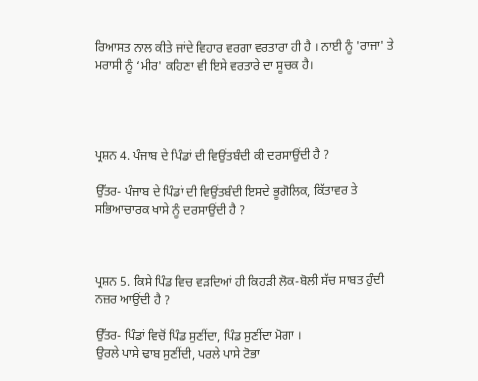ਰਿਆਸਤ ਨਾਲ ਕੀਤੇ ਜਾਂਦੇ ਵਿਹਾਰ ਵਰਗਾ ਵਰਤਾਰਾ ਹੀ ਹੈ । ਨਾਈ ਨੂੰ 'ਰਾਜਾ' ਤੇ ਮਰਾਸੀ ਨੂੰ ‘ਮੀਰ' ਕਹਿਣਾ ਵੀ ਇਸੇ ਵਰਤਾਰੇ ਦਾ ਸੂਚਕ ਹੈ।




ਪ੍ਰਸ਼ਨ 4. ਪੰਜਾਬ ਦੇ ਪਿੰਡਾਂ ਦੀ ਵਿਉਂਤਬੰਦੀ ਕੀ ਦਰਸਾਉਂਦੀ ਹੈ ?

ਉੱਤਰ- ਪੰਜਾਬ ਦੇ ਪਿੰਡਾਂ ਦੀ ਵਿਉਂਤਬੰਦੀ ਇਸਦੇ ਭੂਗੋਲਿਕ, ਕਿੱਤਾਵਰ ਤੇ ਸਭਿਆਚਾਰਕ ਖਾਸੇ ਨੂੰ ਦਰਸਾਉਂਦੀ ਹੈ ?



ਪ੍ਰਸ਼ਨ 5. ਕਿਸੇ ਪਿੰਡ ਵਿਚ ਵੜਦਿਆਂ ਹੀ ਕਿਹੜੀ ਲੋਕ-ਬੋਲੀ ਸੱਚ ਸਾਬਤ ਹੁੰਦੀ ਨਜ਼ਰ ਆਉਂਦੀ ਹੈ ?

ਉੱਤਰ- ਪਿੰਡਾਂ ਵਿਚੋਂ ਪਿੰਡ ਸੁਣੀਂਦਾ, ਪਿੰਡ ਸੁਣੀਂਦਾ ਮੋਗਾ ।
ਉਰਲੇ ਪਾਸੇ ਢਾਬ ਸੁਣੀਂਦੀ, ਪਰਲੇ ਪਾਸੇ ਟੋਭਾ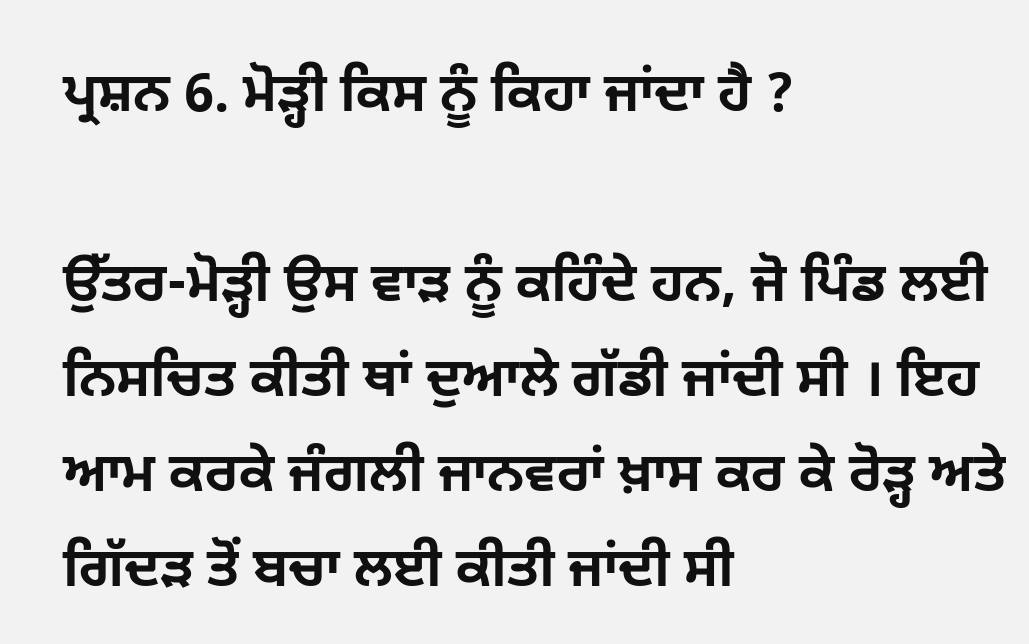ਪ੍ਰਸ਼ਨ 6. ਮੋੜ੍ਹੀ ਕਿਸ ਨੂੰ ਕਿਹਾ ਜਾਂਦਾ ਹੈ ?

ਉੱਤਰ-ਮੋੜ੍ਹੀ ਉਸ ਵਾੜ ਨੂੰ ਕਹਿੰਦੇ ਹਨ, ਜੋ ਪਿੰਡ ਲਈ ਨਿਸਚਿਤ ਕੀਤੀ ਥਾਂ ਦੁਆਲੇ ਗੱਡੀ ਜਾਂਦੀ ਸੀ । ਇਹ ਆਮ ਕਰਕੇ ਜੰਗਲੀ ਜਾਨਵਰਾਂ ਖ਼ਾਸ ਕਰ ਕੇ ਰੋੜ੍ਹ ਅਤੇ ਗਿੱਦੜ ਤੋਂ ਬਚਾ ਲਈ ਕੀਤੀ ਜਾਂਦੀ ਸੀ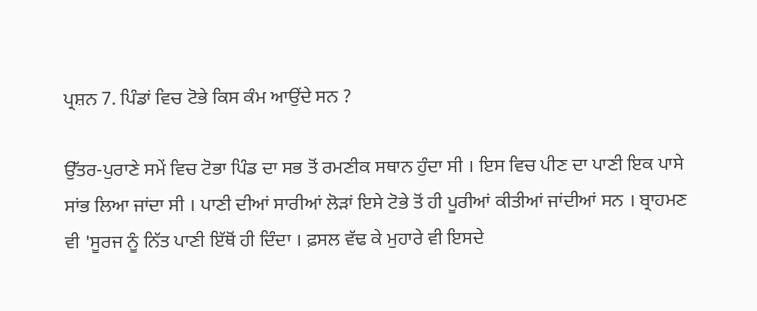ਪ੍ਰਸ਼ਨ 7. ਪਿੰਡਾਂ ਵਿਚ ਟੋਭੇ ਕਿਸ ਕੰਮ ਆਉਂਦੇ ਸਨ ?

ਉੱਤਰ-ਪੁਰਾਣੇ ਸਮੇਂ ਵਿਚ ਟੋਭਾ ਪਿੰਡ ਦਾ ਸਭ ਤੋਂ ਰਮਣੀਕ ਸਥਾਨ ਹੁੰਦਾ ਸੀ । ਇਸ ਵਿਚ ਪੀਣ ਦਾ ਪਾਣੀ ਇਕ ਪਾਸੇ ਸਾਂਭ ਲਿਆ ਜਾਂਦਾ ਸੀ । ਪਾਣੀ ਦੀਆਂ ਸਾਰੀਆਂ ਲੋੜਾਂ ਇਸੇ ਟੋਭੇ ਤੋਂ ਹੀ ਪੂਰੀਆਂ ਕੀਤੀਆਂ ਜਾਂਦੀਆਂ ਸਨ । ਬ੍ਰਾਹਮਣ ਵੀ 'ਸੂਰਜ ਨੂੰ ਨਿੱਤ ਪਾਣੀ ਇੱਥੋਂ ਹੀ ਦਿੰਦਾ । ਫ਼ਸਲ ਵੱਢ ਕੇ ਮੁਹਾਰੇ ਵੀ ਇਸਦੇ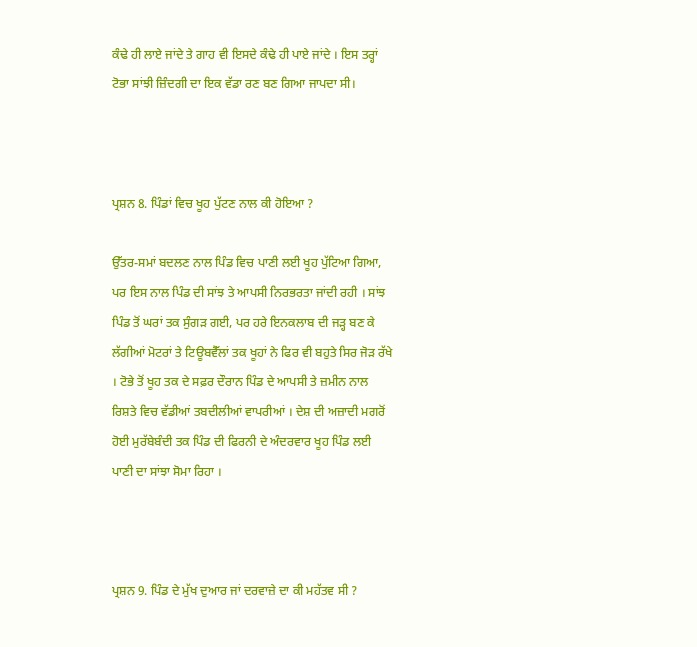ਕੰਢੇ ਹੀ ਲਾਏ ਜਾਂਦੇ ਤੇ ਗਾਹ ਵੀ ਇਸਦੇ ਕੰਢੇ ਹੀ ਪਾਏ ਜਾਂਦੇ । ਇਸ ਤਰ੍ਹਾਂ ਟੋਭਾ ਸਾਂਝੀ ਜ਼ਿੰਦਗੀ ਦਾ ਇਕ ਵੱਡਾ ਰਣ ਬਣ ਗਿਆ ਜਾਪਦਾ ਸੀ।



ਪ੍ਰਸ਼ਨ 8. ਪਿੰਡਾਂ ਵਿਚ ਖੂਹ ਪੁੱਟਣ ਨਾਲ ਕੀ ਹੋਇਆ ?

ਉੱਤਰ-ਸਮਾਂ ਬਦਲਣ ਨਾਲ ਪਿੰਡ ਵਿਚ ਪਾਣੀ ਲਈ ਖੂਹ ਪੁੱਟਿਆ ਗਿਆ, ਪਰ ਇਸ ਨਾਲ ਪਿੰਡ ਦੀ ਸਾਂਝ ਤੇ ਆਪਸੀ ਨਿਰਭਰਤਾ ਜਾਂਦੀ ਰਹੀ । ਸਾਂਝ ਪਿੰਡ ਤੋਂ ਘਰਾਂ ਤਕ ਸੁੰਗੜ ਗਈ, ਪਰ ਹਰੇ ਇਨਕਲਾਬ ਦੀ ਜੜ੍ਹ ਬਣ ਕੇ ਲੱਗੀਆਂ ਮੋਟਰਾਂ ਤੇ ਟਿਊਬਵੈੱਲਾਂ ਤਕ ਖੂਹਾਂ ਨੇ ਫਿਰ ਵੀ ਬਹੁਤੇ ਸਿਰ ਜੋੜ ਰੱਖੇ । ਟੋਭੇ ਤੋਂ ਖੂਹ ਤਕ ਦੇ ਸਫ਼ਰ ਦੌਰਾਨ ਪਿੰਡ ਦੇ ਆਪਸੀ ਤੇ ਜ਼ਮੀਨ ਨਾਲ ਰਿਸ਼ਤੇ ਵਿਚ ਵੱਡੀਆਂ ਤਬਦੀਲੀਆਂ ਵਾਪਰੀਆਂ । ਦੇਸ਼ ਦੀ ਅਜ਼ਾਦੀ ਮਗਰੋਂ ਹੋਈ ਮੁਰੱਬੇਬੰਦੀ ਤਕ ਪਿੰਡ ਦੀ ਫਿਰਨੀ ਦੇ ਅੰਦਰਵਾਰ ਖੂਹ ਪਿੰਡ ਲਈ ਪਾਣੀ ਦਾ ਸਾਂਝਾ ਸੋਮਾ ਰਿਹਾ ।



ਪ੍ਰਸ਼ਨ 9. ਪਿੰਡ ਦੇ ਮੁੱਖ ਦੁਆਰ ਜਾਂ ਦਰਵਾਜ਼ੇ ਦਾ ਕੀ ਮਹੱਤਵ ਸੀ ?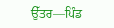ਉੱਤਰ—ਪਿੰਡ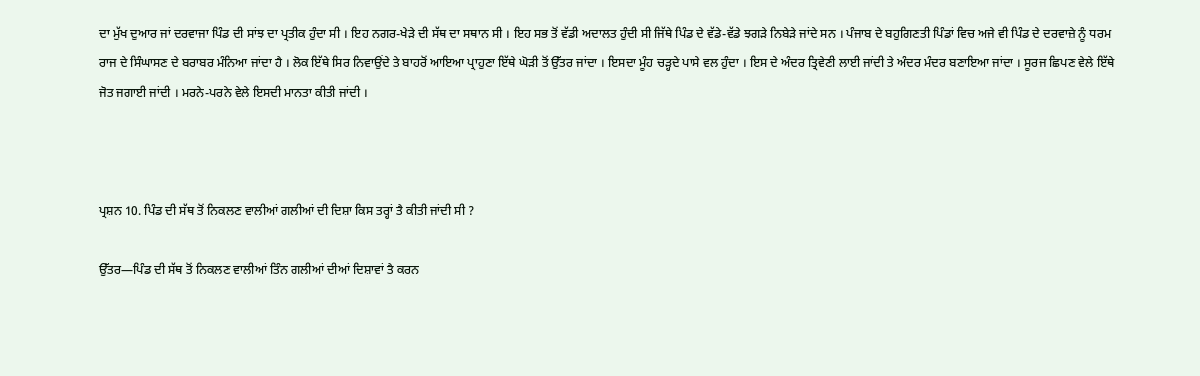ਦਾ ਮੁੱਖ ਦੁਆਰ ਜਾਂ ਦਰਵਾਜਾ ਪਿੰਡ ਦੀ ਸਾਂਝ ਦਾ ਪ੍ਰਤੀਕ ਹੁੰਦਾ ਸੀ । ਇਹ ਨਗਰ-ਖੇੜੇ ਦੀ ਸੱਥ ਦਾ ਸਥਾਨ ਸੀ । ਇਹ ਸਭ ਤੋਂ ਵੱਡੀ ਅਦਾਲਤ ਹੁੰਦੀ ਸੀ ਜਿੱਥੇ ਪਿੰਡ ਦੇ ਵੱਡੇ-ਵੱਡੇ ਝਗੜੇ ਨਿਬੇੜੇ ਜਾਂਦੇ ਸਨ । ਪੰਜਾਬ ਦੇ ਬਹੁਗਿਣਤੀ ਪਿੰਡਾਂ ਵਿਚ ਅਜੇ ਵੀ ਪਿੰਡ ਦੇ ਦਰਵਾਜ਼ੇ ਨੂੰ ਧਰਮ ਰਾਜ ਦੇ ਸਿੰਘਾਸਣ ਦੇ ਬਰਾਬਰ ਮੰਨਿਆ ਜਾਂਦਾ ਹੈ । ਲੋਕ ਇੱਥੇ ਸਿਰ ਨਿਵਾਉਂਦੇ ਤੇ ਬਾਹਰੋਂ ਆਇਆ ਪ੍ਰਾਹੁਣਾ ਇੱਥੇ ਘੋੜੀ ਤੋਂ ਉੱਤਰ ਜਾਂਦਾ । ਇਸਦਾ ਮੂੰਹ ਚੜ੍ਹਦੇ ਪਾਸੇ ਵਲ ਹੁੰਦਾ । ਇਸ ਦੇ ਅੰਦਰ ਤ੍ਰਿਵੇਣੀ ਲਾਈ ਜਾਂਦੀ ਤੇ ਅੰਦਰ ਮੰਦਰ ਬਣਾਇਆ ਜਾਂਦਾ । ਸੂਰਜ ਛਿਪਣ ਵੇਲੇ ਇੱਥੇ ਜੋਤ ਜਗਾਈ ਜਾਂਦੀ । ਮਰਨੇ-ਪਰਨੇ ਵੇਲੇ ਇਸਦੀ ਮਾਨਤਾ ਕੀਤੀ ਜਾਂਦੀ ।



ਪ੍ਰਸ਼ਨ 10. ਪਿੰਡ ਦੀ ਸੱਥ ਤੋਂ ਨਿਕਲਣ ਵਾਲੀਆਂ ਗਲੀਆਂ ਦੀ ਦਿਸ਼ਾ ਕਿਸ ਤਰ੍ਹਾਂ ਤੈ ਕੀਤੀ ਜਾਂਦੀ ਸੀ ?

ਉੱਤਰ—ਪਿੰਡ ਦੀ ਸੱਥ ਤੋਂ ਨਿਕਲਣ ਵਾਲੀਆਂ ਤਿੰਨ ਗਲੀਆਂ ਦੀਆਂ ਦਿਸ਼ਾਵਾਂ ਤੈ ਕਰਨ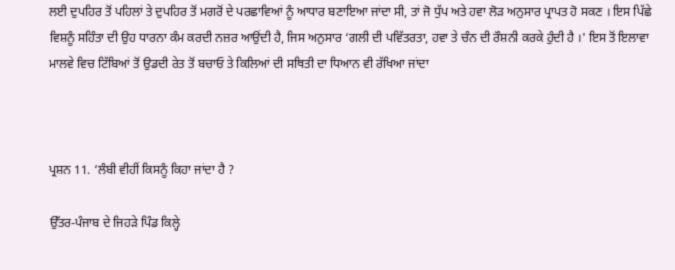ਲਈ ਦੁਪਹਿਰ ਤੋਂ ਪਹਿਲਾਂ ਤੇ ਦੁਪਹਿਰ ਤੋਂ ਮਗਰੋਂ ਦੇ ਪਰਛਾਵਿਆਂ ਨੂੰ ਆਧਾਰ ਬਣਾਇਆ ਜਾਂਦਾ ਸੀ, ਤਾਂ ਜੋ ਧੁੱਪ ਅਤੇ ਹਵਾ ਲੋੜ ਅਨੁਸਾਰ ਪ੍ਰਾਪਤ ਹੋ ਸਕਣ । ਇਸ ਪਿੱਛੇ ਵਿਸ਼ਨੂੰ ਸਹਿੰਤਾ ਦੀ ਉਹ ਧਾਰਨਾ ਕੰਮ ਕਰਦੀ ਨਜ਼ਰ ਆਉਂਦੀ ਹੈ, ਜਿਸ ਅਨੁਸਾਰ ‘ਗਲੀ ਦੀ ਪਵਿੱਤਰਤਾ, ਹਵਾ ਤੇ ਚੰਨ ਦੀ ਰੌਸ਼ਨੀ ਕਰਕੇ ਹੁੰਦੀ ਹੈ ।' ਇਸ ਤੋਂ ਇਲਾਵਾ ਮਾਲਵੇ ਵਿਚ ਟਿੱਬਿਆਂ ਤੋਂ ਉਡਦੀ ਰੇਤ ਤੋਂ ਬਚਾਓ ਤੇ ਕਿਲਿਆਂ ਦੀ ਸਥਿਤੀ ਦਾ ਧਿਆਨ ਵੀ ਰੱਖਿਆ ਜਾਂਦਾ



ਪ੍ਰਸ਼ਨ 11. ‘ਲੰਬੀ ਵੀਹੀਂ ਕਿਸਨੂੰ ਕਿਹਾ ਜਾਂਦਾ ਹੈ ?

ਉੱਤਰ-ਪੰਜਾਬ ਦੇ ਜਿਹੜੇ ਪਿੰਡ ਕਿਲ੍ਹੇ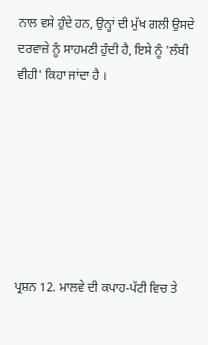ਨਾਲ ਵਸੇ ਹੁੰਦੇ ਹਨ, ਉਨ੍ਹਾਂ ਦੀ ਮੁੱਖ ਗਲੀ ਉਸਦੇ ਦਰਵਾਜ਼ੇ ਨੂੰ ਸਾਹਮਣੀ ਹੁੰਦੀ ਹੈ, ਇਸੇ ਨੂੰ 'ਲੰਬੀ ਵੀਹੀ' ਕਿਹਾ ਜਾਂਦਾ ਹੈ ।







ਪ੍ਰਸ਼ਨ 12. ਮਾਲਵੇ ਦੀ ਕਪਾਹ-ਪੱਟੀ ਵਿਚ ਤੇ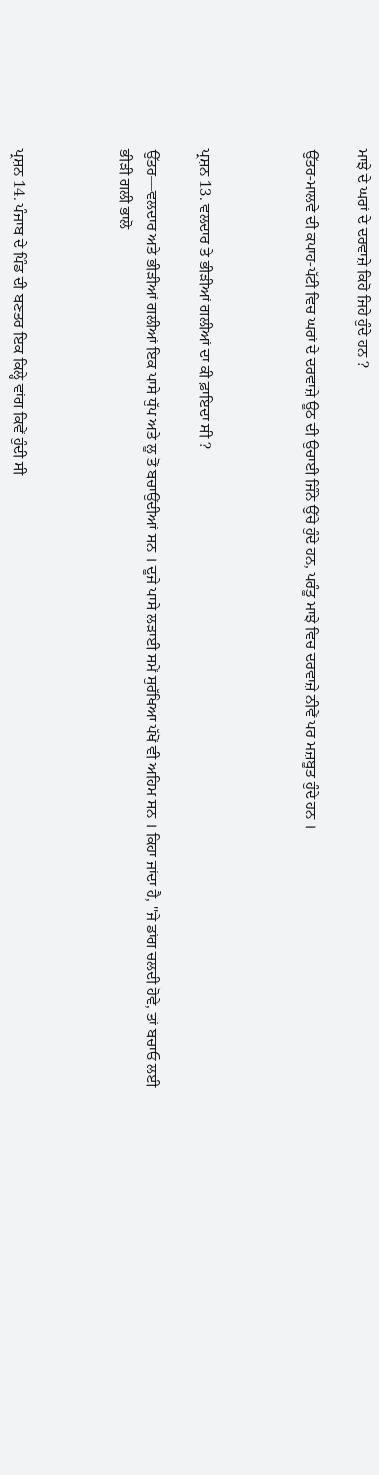ਮਾਝੇ ਦੇ ਘਰਾਂ ਦੇ ਦਰਵਾਜ਼ੇ ਕਿਹੋ ਜਿਹੇ ਹੁੰਦੇ ਹਨ ?

ਉੱਤਰ-ਮਾਲਵੇ ਦੀ ਕਪਾਹ-ਪੱਟੀ ਵਿਚ ਘਰਾਂ ਦੇ ਦਰਵਾਜ਼ੇ ਊਠ ਦੀ ਉਚਾਈ ਜਿੰਨੇ ਉੱਚੇ ਹੁੰਦੇ ਹਨ, ਪਰੰਤੂ ਮਾਝੇ ਵਿਚ ਦਰਵਾਜ਼ੇ ਨੀਵੇਂ ਪਰ ਮਜ਼ਬੂਤ ਹੁੰਦੇ ਹਨ ।



ਪ੍ਰਸ਼ਨ 13. ਵਲਦਾਰ ਤੇ ਭੀੜੀਆਂ ਗਲੀਆਂ ਦਾ ਕੀ ਫ਼ਾਇਦਾ ਸੀ ?

ਉੱਤਰ—ਵਲਦਾਰ ਅਤੇ ਭੀੜੀਆਂ ਗਲੀਆਂ ਇਕ ਪਾਸੇ ਧੁੱਪ ਅਤੇ ਲੂ ਤੋਂ ਬਚਾਉਂਦੀਆਂ ਸਨ । ਦੂਜੇ ਪਾਸੇ ਲੜਾਈ ਸਮੇਂ ਸੁਰੱਖਿਆ ਪੱਖੋਂ ਵੀ ਅਹਿਮ ਸਨ । ਕਿਹਾ ਜਾਂਦਾ ਹੈ, ''ਜੇ ਡਾਂਗ ਚਲਦੀ ਹੋਵੇ, ਤਾਂ ਬਚਾਓ ਲਈ ਭੀੜੀ ਗਲੀ ਭਾਲੋ



ਪ੍ਰਸ਼ਨ 14. ਪੰਜਾਬ ਦੇ ਪਿੰਡ ਦੀ ਬਣਤਰ ਇਕ ਕਿਲ੍ਹੇ ਵਾਂਗ ਕਿਵੇਂ ਹੁੰਦੀ ਸੀ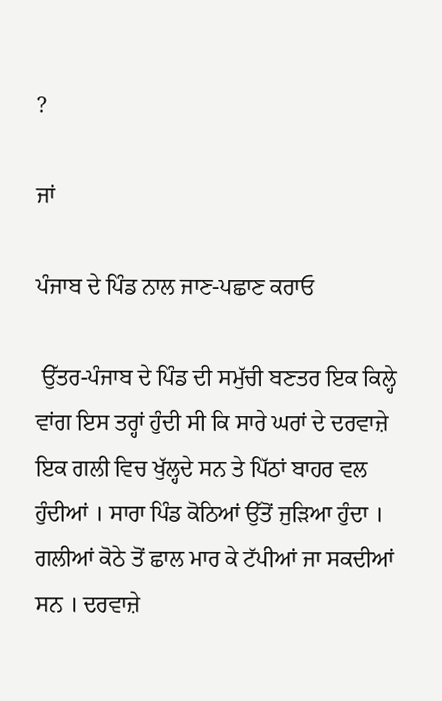?

ਜਾਂ

ਪੰਜਾਬ ਦੇ ਪਿੰਡ ਨਾਲ ਜਾਣ-ਪਛਾਣ ਕਰਾਓ

 ਉੱਤਰ-ਪੰਜਾਬ ਦੇ ਪਿੰਡ ਦੀ ਸਮੁੱਚੀ ਬਣਤਰ ਇਕ ਕਿਲ੍ਹੇ ਵਾਂਗ ਇਸ ਤਰ੍ਹਾਂ ਹੁੰਦੀ ਸੀ ਕਿ ਸਾਰੇ ਘਰਾਂ ਦੇ ਦਰਵਾਜ਼ੇ ਇਕ ਗਲੀ ਵਿਚ ਖੁੱਲ੍ਹਦੇ ਸਨ ਤੇ ਪਿੱਠਾਂ ਬਾਹਰ ਵਲ ਹੁੰਦੀਆਂ । ਸਾਰਾ ਪਿੰਡ ਕੋਠਿਆਂ ਉੱਤੋਂ ਜੁੜਿਆ ਹੁੰਦਾ । ਗਲੀਆਂ ਕੋਠੇ ਤੋਂ ਛਾਲ ਮਾਰ ਕੇ ਟੱਪੀਆਂ ਜਾ ਸਕਦੀਆਂ ਸਨ । ਦਰਵਾਜ਼ੇ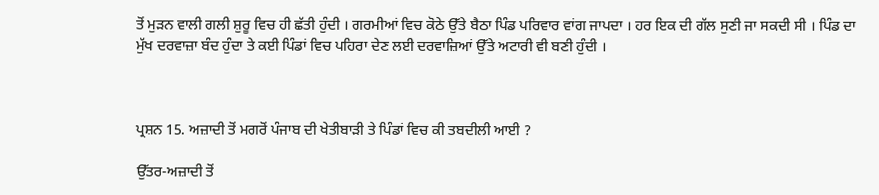ਤੋਂ ਮੁੜਨ ਵਾਲੀ ਗਲੀ ਸ਼ੁਰੂ ਵਿਚ ਹੀ ਛੱਤੀ ਹੁੰਦੀ । ਗਰਮੀਆਂ ਵਿਚ ਕੋਠੇ ਉੱਤੇ ਬੈਠਾ ਪਿੰਡ ਪਰਿਵਾਰ ਵਾਂਗ ਜਾਪਦਾ । ਹਰ ਇਕ ਦੀ ਗੱਲ ਸੁਣੀ ਜਾ ਸਕਦੀ ਸੀ । ਪਿੰਡ ਦਾ ਮੁੱਖ ਦਰਵਾਜ਼ਾ ਬੰਦ ਹੁੰਦਾ ਤੇ ਕਈ ਪਿੰਡਾਂ ਵਿਚ ਪਹਿਰਾ ਦੇਣ ਲਈ ਦਰਵਾਜ਼ਿਆਂ ਉੱਤੇ ਅਟਾਰੀ ਵੀ ਬਣੀ ਹੁੰਦੀ ।



ਪ੍ਰਸ਼ਨ 15. ਅਜ਼ਾਦੀ ਤੋਂ ਮਗਰੋਂ ਪੰਜਾਬ ਦੀ ਖੇਤੀਬਾੜੀ ਤੇ ਪਿੰਡਾਂ ਵਿਚ ਕੀ ਤਬਦੀਲੀ ਆਈ ?

ਉੱਤਰ-ਅਜ਼ਾਦੀ ਤੋਂ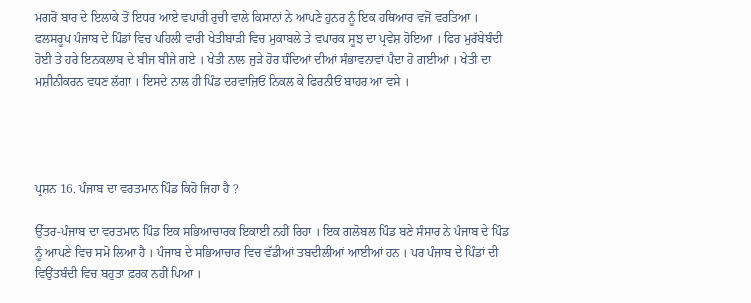ਮਗਰੋਂ ਬਾਰ ਦੇ ਇਲਾਕੇ ਤੋਂ ਇਧਰ ਆਏ ਵਪਾਰੀ ਰੁਚੀ ਵਾਲੇ ਕਿਸਾਨਾਂ ਨੇ ਆਪਣੇ ਹੁਨਰ ਨੂੰ ਇਕ ਹਥਿਆਰ ਵਜੋਂ ਵਰਤਿਆ । ਫਲਸਰੂਪ ਪੰਜਾਬ ਦੇ ਪਿੰਡਾਂ ਵਿਚ ਪਹਿਲੀ ਵਾਰੀ ਖੇਤੀਬਾੜੀ ਵਿਚ ਮੁਕਾਬਲੇ ਤੇ ਵਪਾਰਕ ਸੂਝ ਦਾ ਪ੍ਰਵੇਸ਼ ਹੋਇਆ । ਫਿਰ ਮੁਰੱਬੇਬੰਦੀ ਹੋਈ ਤੇ ਹਰੇ ਇਨਕਲਾਬ ਦੇ ਬੀਜ ਬੀਜੇ ਗਏ । ਖੇਤੀ ਨਾਲ ਜੁੜੇ ਹੋਰ ਧੰਦਿਆਂ ਦੀਆਂ ਸੰਭਾਵਨਾਵਾਂ ਪੈਦਾ ਹੋ ਗਈਆਂ । ਖੇਤੀ ਦਾ ਮਸ਼ੀਨੀਕਰਨ ਵਧਣ ਲੱਗਾ । ਇਸਦੇ ਨਾਲ ਹੀ ਪਿੰਡ ਦਰਵਾਜ਼ਿਓਂ ਨਿਕਲ ਕੇ ਫਿਰਨੀਓਂ ਬਾਹਰ ਆ ਵਸੇ ।




ਪ੍ਰਸ਼ਨ 16. ਪੰਜਾਬ ਦਾ ਵਰਤਮਾਨ ਪਿੰਡ ਕਿਹੋ ਜਿਹਾ ਹੈ ?

ਉੱਤਰ-ਪੰਜਾਬ ਦਾ ਵਰਤਮਾਨ ਪਿੰਡ ਇਕ ਸਭਿਆਚਾਰਕ ਇਕਾਈ ਨਹੀਂ ਰਿਹਾ । ਇਕ ਗਲੋਬਲ ਪਿੰਡ ਬਣੇ ਸੰਸਾਰ ਨੇ ਪੰਜਾਬ ਦੇ ਪਿੰਡ ਨੂੰ ਆਪਣੇ ਵਿਚ ਸਮੋ ਲਿਆ ਹੈ । ਪੰਜਾਬ ਦੇ ਸਭਿਆਚਾਰ ਵਿਚ ਵੱਡੀਆਂ ਤਬਦੀਲੀਆਂ ਆਈਆਂ ਹਨ । ਪਰ ਪੰਜਾਬ ਦੇ ਪਿੰਡਾਂ ਦੀ ਵਿਉਂਤਬੰਦੀ ਵਿਚ ਬਹੁਤਾ ਫ਼ਰਕ ਨਹੀਂ ਪਿਆ ।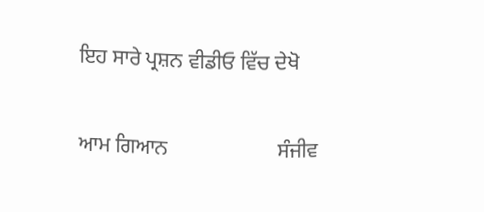ਇਹ ਸਾਰੇ ਪ੍ਰਸ਼ਨ ਵੀਡੀਓ ਵਿੱਚ ਦੇਖੋ

ਆਮ ਗਿਆਨ                     ਸੰਜੀਵ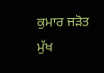ਕੁਮਾਰ ਜੜੋਤ                         ਮੁੱਖ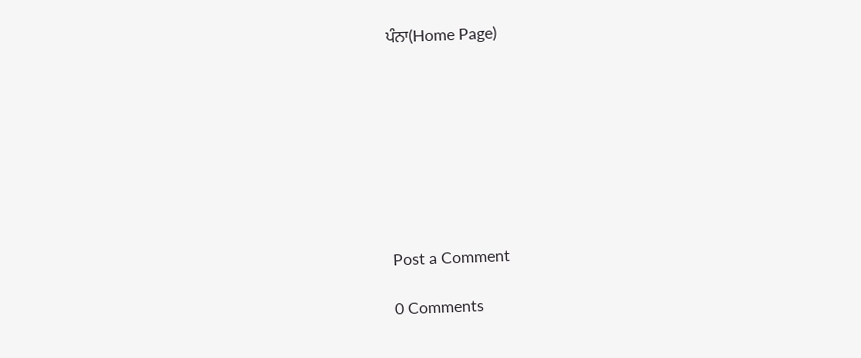ਪੰਨਾ(Home Page)








Post a Comment

0 Comments